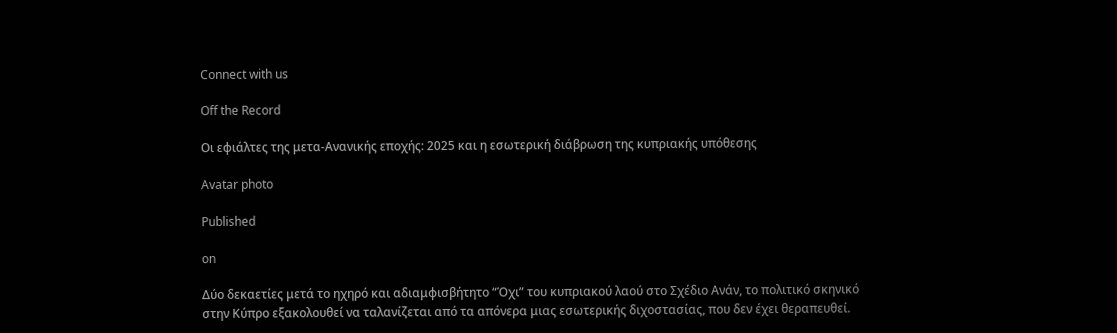Connect with us

Off the Record

Οι εφιάλτες της μετα-Ανανικής εποχής: 2025 και η εσωτερική διάβρωση της κυπριακής υπόθεσης

Avatar photo

Published

on

Δύο δεκαετίες μετά το ηχηρό και αδιαμφισβήτητο “Όχι” του κυπριακού λαού στο Σχέδιο Ανάν, το πολιτικό σκηνικό στην Κύπρο εξακολουθεί να ταλανίζεται από τα απόνερα μιας εσωτερικής διχοστασίας, που δεν έχει θεραπευθεί.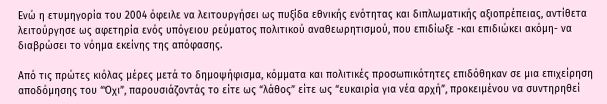Ενώ η ετυμηγορία του 2004 όφειλε να λειτουργήσει ως πυξίδα εθνικής ενότητας και διπλωματικής αξιοπρέπειας, αντίθετα λειτούργησε ως αφετηρία ενός υπόγειου ρεύματος πολιτικού αναθεωρητισμού, που επιδίωξε -και επιδιώκει ακόμη- να διαβρώσει το νόημα εκείνης της απόφασης.

Από τις πρώτες κιόλας μέρες μετά το δημοψήφισμα, κόμματα και πολιτικές προσωπικότητες επιδόθηκαν σε μια επιχείρηση αποδόμησης του “Όχι”, παρουσιάζοντάς το είτε ως “λάθος” είτε ως “ευκαιρία για νέα αρχή”, προκειμένου να συντηρηθεί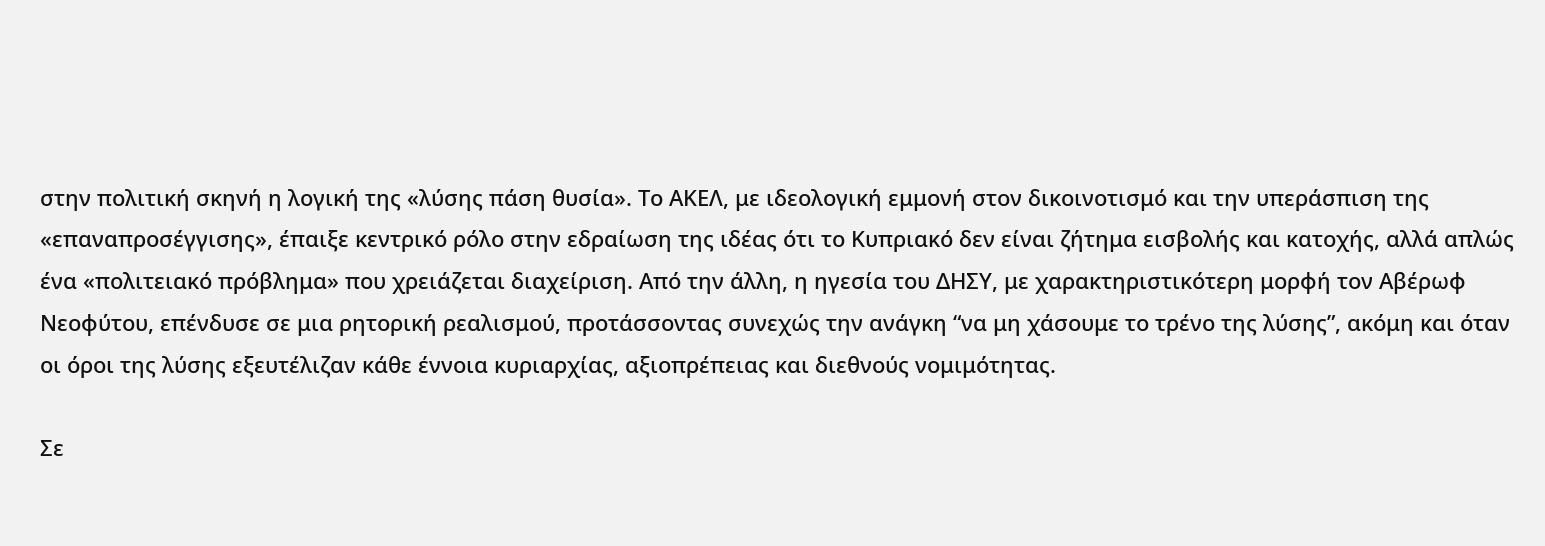στην πολιτική σκηνή η λογική της «λύσης πάση θυσία». Το ΑΚΕΛ, με ιδεολογική εμμονή στον δικοινοτισμό και την υπεράσπιση της «επαναπροσέγγισης», έπαιξε κεντρικό ρόλο στην εδραίωση της ιδέας ότι το Κυπριακό δεν είναι ζήτημα εισβολής και κατοχής, αλλά απλώς ένα «πολιτειακό πρόβλημα» που χρειάζεται διαχείριση. Από την άλλη, η ηγεσία του ΔΗΣΥ, με χαρακτηριστικότερη μορφή τον Αβέρωφ Νεοφύτου, επένδυσε σε μια ρητορική ρεαλισμού, προτάσσοντας συνεχώς την ανάγκη “να μη χάσουμε το τρένο της λύσης”, ακόμη και όταν οι όροι της λύσης εξευτέλιζαν κάθε έννοια κυριαρχίας, αξιοπρέπειας και διεθνούς νομιμότητας.

Σε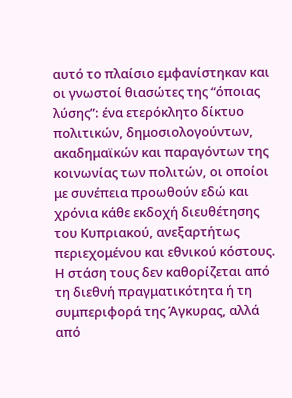αυτό το πλαίσιο εμφανίστηκαν και οι γνωστοί θιασώτες της “όποιας λύσης”: ένα ετερόκλητο δίκτυο πολιτικών, δημοσιολογούντων, ακαδημαϊκών και παραγόντων της κοινωνίας των πολιτών, οι οποίοι με συνέπεια προωθούν εδώ και χρόνια κάθε εκδοχή διευθέτησης του Κυπριακού, ανεξαρτήτως περιεχομένου και εθνικού κόστους. Η στάση τους δεν καθορίζεται από τη διεθνή πραγματικότητα ή τη συμπεριφορά της Άγκυρας, αλλά από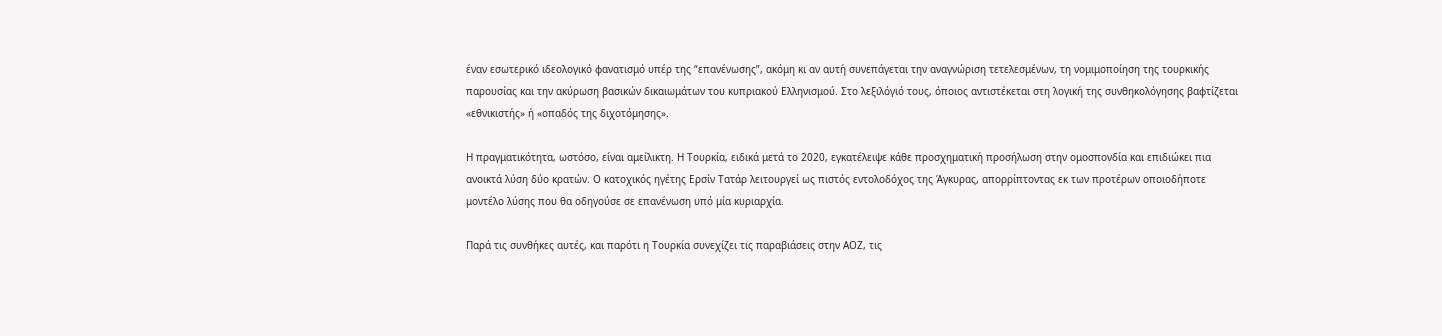έναν εσωτερικό ιδεολογικό φανατισμό υπέρ της “επανένωσης”, ακόμη κι αν αυτή συνεπάγεται την αναγνώριση τετελεσμένων, τη νομιμοποίηση της τουρκικής παρουσίας και την ακύρωση βασικών δικαιωμάτων του κυπριακού Ελληνισμού. Στο λεξιλόγιό τους, όποιος αντιστέκεται στη λογική της συνθηκολόγησης βαφτίζεται «εθνικιστής» ή «οπαδός της διχοτόμησης».

Η πραγματικότητα, ωστόσο, είναι αμείλικτη. Η Τουρκία, ειδικά μετά το 2020, εγκατέλειψε κάθε προσχηματική προσήλωση στην ομοσπονδία και επιδιώκει πια ανοικτά λύση δύο κρατών. Ο κατοχικός ηγέτης Ερσίν Τατάρ λειτουργεί ως πιστός εντολοδόχος της Άγκυρας, απορρίπτοντας εκ των προτέρων οποιοδήποτε μοντέλο λύσης που θα οδηγούσε σε επανένωση υπό μία κυριαρχία.

Παρά τις συνθήκες αυτές, και παρότι η Τουρκία συνεχίζει τις παραβιάσεις στην ΑΟΖ, τις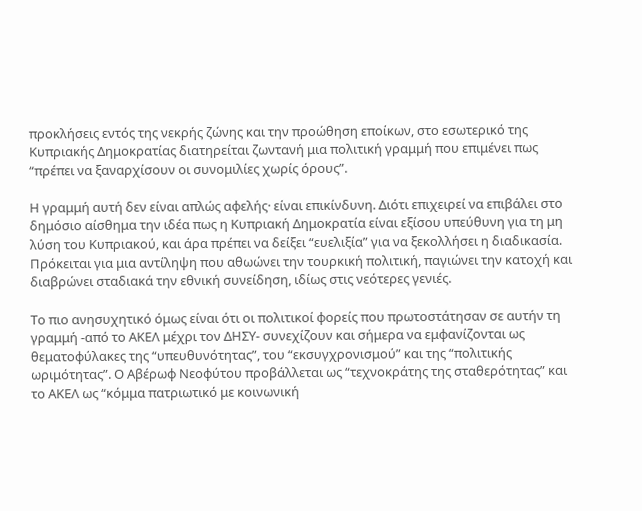προκλήσεις εντός της νεκρής ζώνης και την προώθηση εποίκων, στο εσωτερικό της Κυπριακής Δημοκρατίας διατηρείται ζωντανή μια πολιτική γραμμή που επιμένει πως “πρέπει να ξαναρχίσουν οι συνομιλίες χωρίς όρους”.

Η γραμμή αυτή δεν είναι απλώς αφελής· είναι επικίνδυνη. Διότι επιχειρεί να επιβάλει στο δημόσιο αίσθημα την ιδέα πως η Κυπριακή Δημοκρατία είναι εξίσου υπεύθυνη για τη μη λύση του Κυπριακού, και άρα πρέπει να δείξει “ευελιξία” για να ξεκολλήσει η διαδικασία. Πρόκειται για μια αντίληψη που αθωώνει την τουρκική πολιτική, παγιώνει την κατοχή και διαβρώνει σταδιακά την εθνική συνείδηση, ιδίως στις νεότερες γενιές.

Το πιο ανησυχητικό όμως είναι ότι οι πολιτικοί φορείς που πρωτοστάτησαν σε αυτήν τη γραμμή -από το ΑΚΕΛ μέχρι τον ΔΗΣΥ- συνεχίζουν και σήμερα να εμφανίζονται ως θεματοφύλακες της “υπευθυνότητας”, του “εκσυγχρονισμού” και της “πολιτικής ωριμότητας”. Ο Αβέρωφ Νεοφύτου προβάλλεται ως “τεχνοκράτης της σταθερότητας” και το ΑΚΕΛ ως “κόμμα πατριωτικό με κοινωνική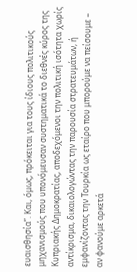ευαισθησία”. Και, όμως, πρόκειται για τους ίδιους πολιτικούς μηχανισμούς που υπονόμευσαν συστηματικά το διεθνές κύρος της Κυπριακής Δημοκρατίας, αποδεχόμενοι την πολιτική ισότητα χωρίς αντίκρισμα, δικαιολογώντας την παρουσία στρατευμάτων, ή εμφανίζοντας την Τουρκία ως εταίρο που μπορούμε να πείσουμε – αν φανούμε αρκετά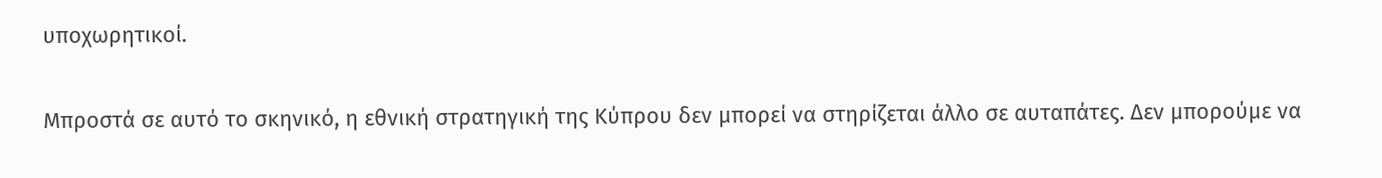υποχωρητικοί.

Μπροστά σε αυτό το σκηνικό, η εθνική στρατηγική της Κύπρου δεν μπορεί να στηρίζεται άλλο σε αυταπάτες. Δεν μπορούμε να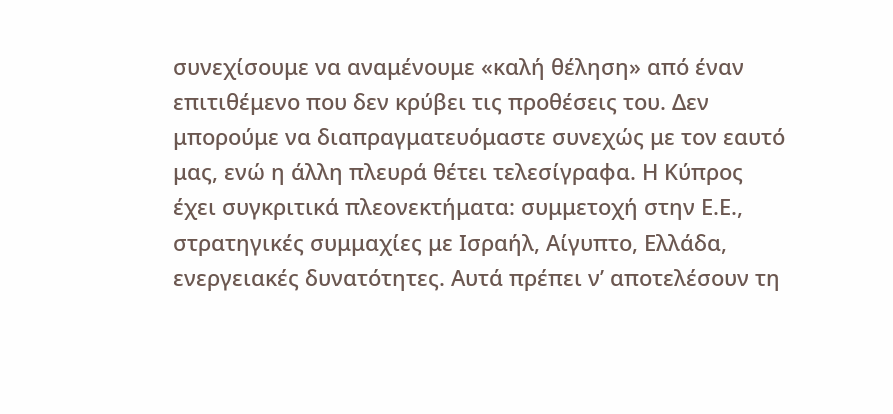συνεχίσουμε να αναμένουμε «καλή θέληση» από έναν επιτιθέμενο που δεν κρύβει τις προθέσεις του. Δεν μπορούμε να διαπραγματευόμαστε συνεχώς με τον εαυτό μας, ενώ η άλλη πλευρά θέτει τελεσίγραφα. Η Κύπρος έχει συγκριτικά πλεονεκτήματα: συμμετοχή στην Ε.Ε., στρατηγικές συμμαχίες με Ισραήλ, Αίγυπτο, Ελλάδα, ενεργειακές δυνατότητες. Αυτά πρέπει ν’ αποτελέσουν τη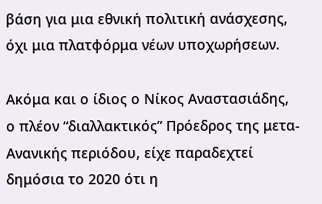βάση για μια εθνική πολιτική ανάσχεσης, όχι μια πλατφόρμα νέων υποχωρήσεων.

Ακόμα και ο ίδιος ο Νίκος Αναστασιάδης, ο πλέον “διαλλακτικός” Πρόεδρος της μετα-Ανανικής περιόδου, είχε παραδεχτεί δημόσια το 2020 ότι η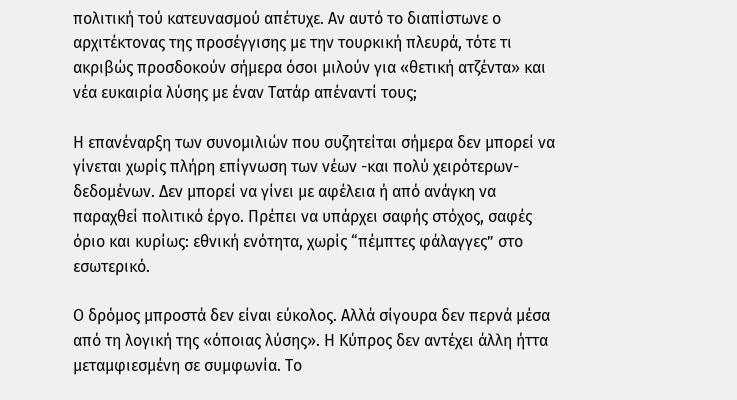πολιτική τού κατευνασμού απέτυχε. Αν αυτό το διαπίστωνε ο αρχιτέκτονας της προσέγγισης με την τουρκική πλευρά, τότε τι ακριβώς προσδοκούν σήμερα όσοι μιλούν για «θετική ατζέντα» και νέα ευκαιρία λύσης με έναν Τατάρ απέναντί τους;

Η επανέναρξη των συνομιλιών που συζητείται σήμερα δεν μπορεί να γίνεται χωρίς πλήρη επίγνωση των νέων -και πολύ χειρότερων- δεδομένων. Δεν μπορεί να γίνει με αφέλεια ή από ανάγκη να παραχθεί πολιτικό έργο. Πρέπει να υπάρχει σαφής στόχος, σαφές όριο και κυρίως: εθνική ενότητα, χωρίς “πέμπτες φάλαγγες” στο εσωτερικό.

Ο δρόμος μπροστά δεν είναι εύκολος. Αλλά σίγουρα δεν περνά μέσα από τη λογική της «όποιας λύσης». Η Κύπρος δεν αντέχει άλλη ήττα μεταμφιεσμένη σε συμφωνία. Το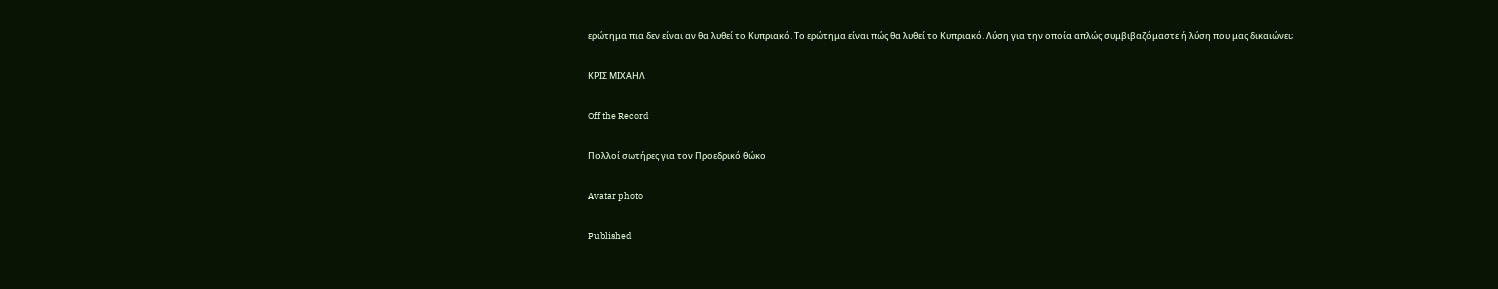ερώτημα πια δεν είναι αν θα λυθεί το Κυπριακό. Το ερώτημα είναι πώς θα λυθεί το Κυπριακό. Λύση για την οποία απλώς συμβιβαζόμαστε ή λύση που μας δικαιώνει;

ΚΡΙΣ ΜΙΧΑΗΛ

Off the Record

Πολλοί σωτήρες για τον Προεδρικό θώκο

Avatar photo

Published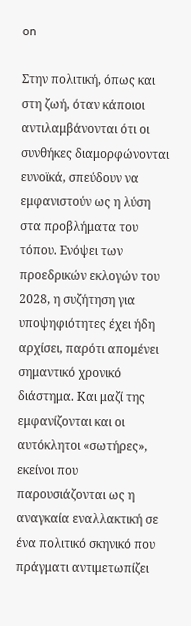on

Στην πολιτική, όπως και στη ζωή, όταν κάποιοι αντιλαμβάνονται ότι οι συνθήκες διαμορφώνονται ευνοϊκά, σπεύδουν να εμφανιστούν ως η λύση στα προβλήματα του τόπου. Ενόψει των προεδρικών εκλογών του 2028, η συζήτηση για υποψηφιότητες έχει ήδη αρχίσει, παρότι απομένει σημαντικό χρονικό διάστημα. Και μαζί της εμφανίζονται και οι αυτόκλητοι «σωτήρες», εκείνοι που παρουσιάζονται ως η αναγκαία εναλλακτική σε ένα πολιτικό σκηνικό που πράγματι αντιμετωπίζει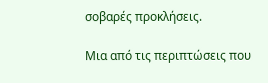σοβαρές προκλήσεις.

Μια από τις περιπτώσεις που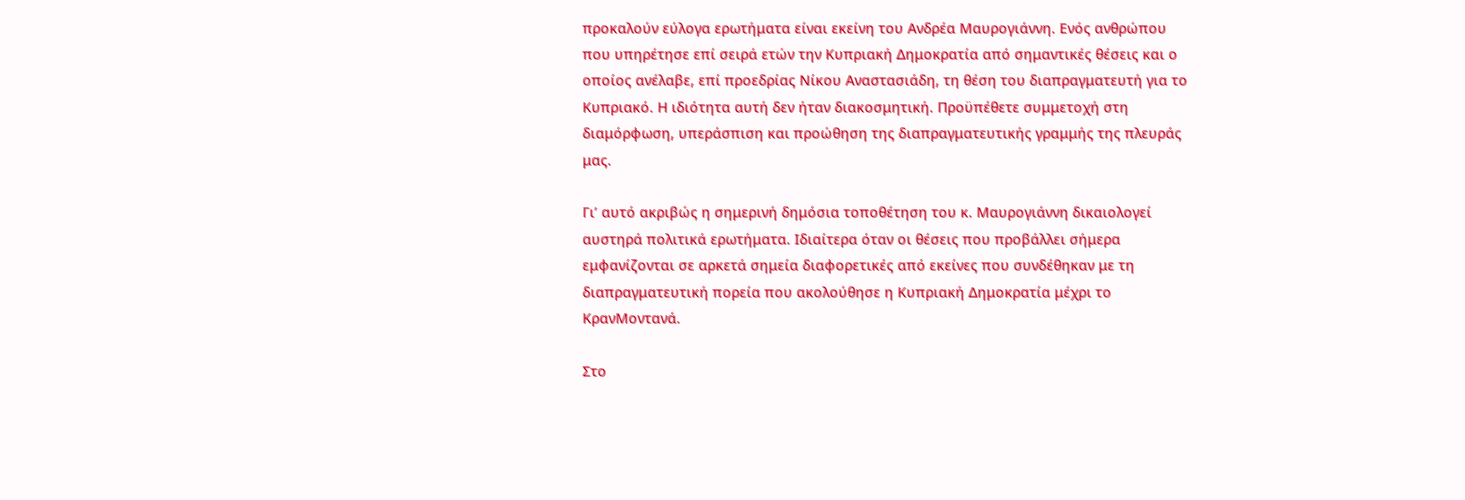προκαλούν εύλογα ερωτήματα είναι εκείνη του Ανδρέα Μαυρογιάννη. Ενός ανθρώπου που υπηρέτησε επί σειρά ετών την Κυπριακή Δημοκρατία από σημαντικές θέσεις και ο οποίος ανέλαβε, επί προεδρίας Νίκου Αναστασιάδη, τη θέση του διαπραγματευτή για το Κυπριακό. Η ιδιότητα αυτή δεν ήταν διακοσμητική. Προϋπέθετε συμμετοχή στη διαμόρφωση, υπεράσπιση και προώθηση της διαπραγματευτικής γραμμής της πλευράς μας.

Γι’ αυτό ακριβώς η σημερινή δημόσια τοποθέτηση του κ. Μαυρογιάννη δικαιολογεί αυστηρά πολιτικά ερωτήματα. Ιδιαίτερα όταν οι θέσεις που προβάλλει σήμερα εμφανίζονται σε αρκετά σημεία διαφορετικές από εκείνες που συνδέθηκαν με τη διαπραγματευτική πορεία που ακολούθησε η Κυπριακή Δημοκρατία μέχρι το ΚρανΜοντανά.

Στο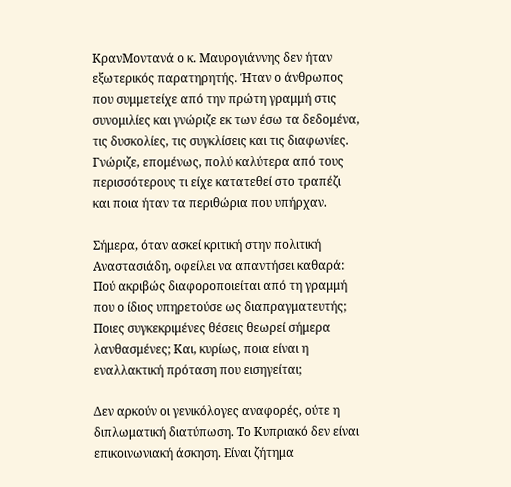ΚρανΜοντανά ο κ. Μαυρογιάννης δεν ήταν εξωτερικός παρατηρητής. Ήταν ο άνθρωπος που συμμετείχε από την πρώτη γραμμή στις συνομιλίες και γνώριζε εκ των έσω τα δεδομένα, τις δυσκολίες, τις συγκλίσεις και τις διαφωνίες. Γνώριζε, επομένως, πολύ καλύτερα από τους περισσότερους τι είχε κατατεθεί στο τραπέζι και ποια ήταν τα περιθώρια που υπήρχαν.

Σήμερα, όταν ασκεί κριτική στην πολιτική Αναστασιάδη, οφείλει να απαντήσει καθαρά: Πού ακριβώς διαφοροποιείται από τη γραμμή που ο ίδιος υπηρετούσε ως διαπραγματευτής; Ποιες συγκεκριμένες θέσεις θεωρεί σήμερα λανθασμένες; Και, κυρίως, ποια είναι η εναλλακτική πρόταση που εισηγείται;

Δεν αρκούν οι γενικόλογες αναφορές, ούτε η διπλωματική διατύπωση. Το Κυπριακό δεν είναι επικοινωνιακή άσκηση. Είναι ζήτημα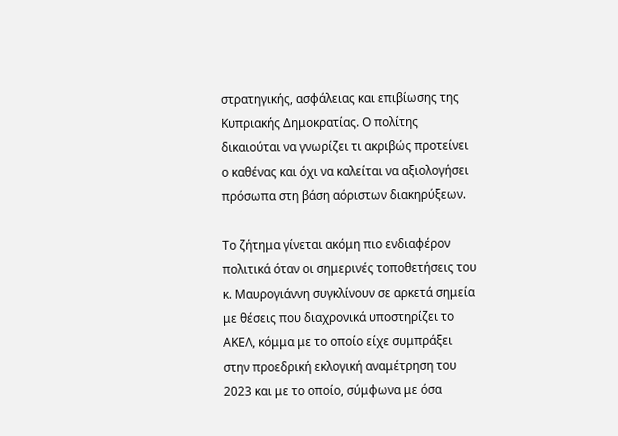στρατηγικής, ασφάλειας και επιβίωσης της Κυπριακής Δημοκρατίας. Ο πολίτης δικαιούται να γνωρίζει τι ακριβώς προτείνει ο καθένας και όχι να καλείται να αξιολογήσει πρόσωπα στη βάση αόριστων διακηρύξεων.

Το ζήτημα γίνεται ακόμη πιο ενδιαφέρον πολιτικά όταν οι σημερινές τοποθετήσεις του κ. Μαυρογιάννη συγκλίνουν σε αρκετά σημεία με θέσεις που διαχρονικά υποστηρίζει το ΑΚΕΛ, κόμμα με το οποίο είχε συμπράξει στην προεδρική εκλογική αναμέτρηση του 2023 και με το οποίο, σύμφωνα με όσα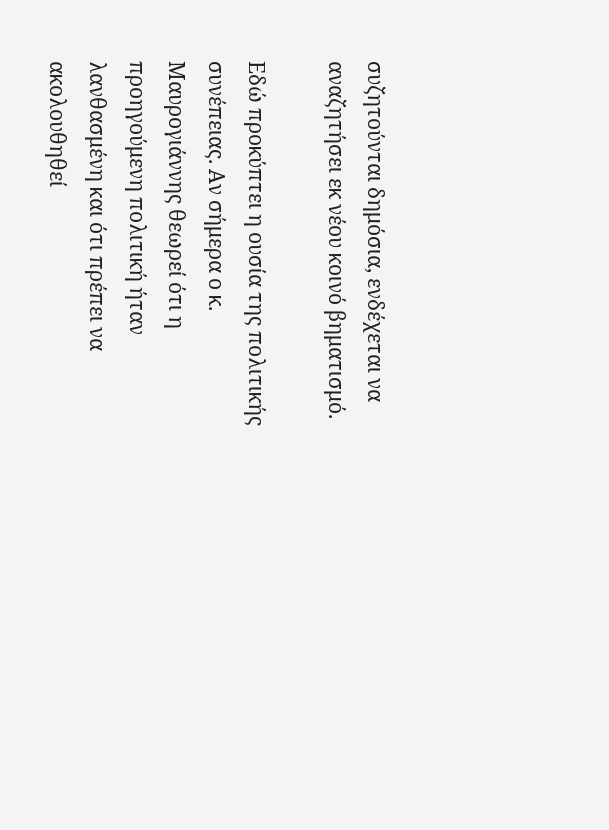συζητούνται δημόσια, ενδέχεται να αναζητήσει εκ νέου κοινό βηματισμό.

Εδώ προκύπτει η ουσία της πολιτικής συνέπειας. Αν σήμερα ο κ. Μαυρογιάννης θεωρεί ότι η προηγούμενη πολιτική ήταν λανθασμένη και ότι πρέπει να ακολουθηθεί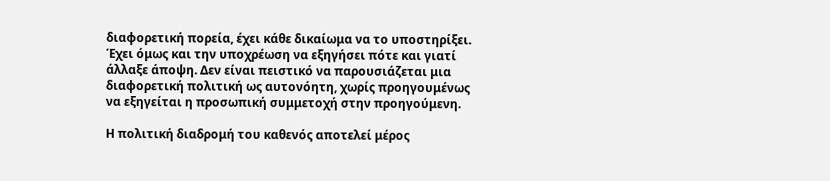διαφορετική πορεία, έχει κάθε δικαίωμα να το υποστηρίξει. Έχει όμως και την υποχρέωση να εξηγήσει πότε και γιατί άλλαξε άποψη. Δεν είναι πειστικό να παρουσιάζεται μια διαφορετική πολιτική ως αυτονόητη, χωρίς προηγουμένως να εξηγείται η προσωπική συμμετοχή στην προηγούμενη.

Η πολιτική διαδρομή του καθενός αποτελεί μέρος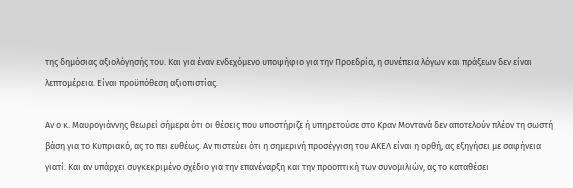της δημόσιας αξιολόγησής του. Και για έναν ενδεχόμενο υποψήφιο για την Προεδρία, η συνέπεια λόγων και πράξεων δεν είναι λεπτομέρεια. Είναι προϋπόθεση αξιοπιστίας.

Αν ο κ. Μαυρογιάννης θεωρεί σήμερα ότι οι θέσεις που υποστήριζε ή υπηρετούσε στο Κραν Μοντανά δεν αποτελούν πλέον τη σωστή βάση για το Κυπριακό, ας το πει ευθέως. Αν πιστεύει ότι η σημερινή προσέγγιση του ΑΚΕΛ είναι η ορθή, ας εξηγήσει με σαφήνεια γιατί. Και αν υπάρχει συγκεκριμένο σχέδιο για την επανέναρξη και την προοπτική των συνομιλιών, ας το καταθέσει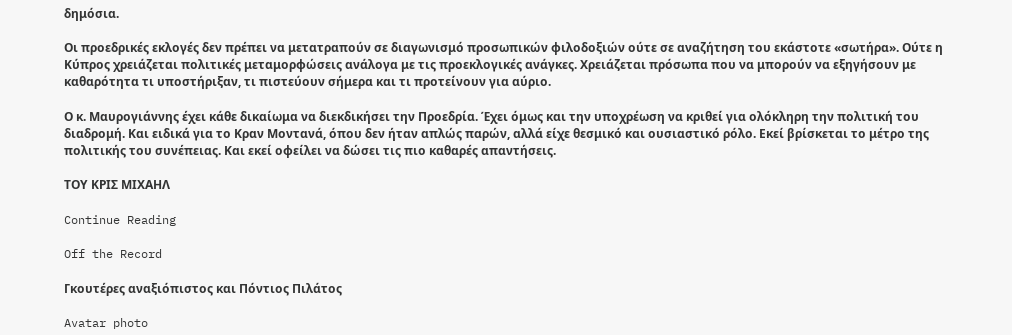δημόσια.

Οι προεδρικές εκλογές δεν πρέπει να μετατραπούν σε διαγωνισμό προσωπικών φιλοδοξιών ούτε σε αναζήτηση του εκάστοτε «σωτήρα». Ούτε η Κύπρος χρειάζεται πολιτικές μεταμορφώσεις ανάλογα με τις προεκλογικές ανάγκες. Χρειάζεται πρόσωπα που να μπορούν να εξηγήσουν με καθαρότητα τι υποστήριξαν, τι πιστεύουν σήμερα και τι προτείνουν για αύριο.

Ο κ. Μαυρογιάννης έχει κάθε δικαίωμα να διεκδικήσει την Προεδρία. Έχει όμως και την υποχρέωση να κριθεί για ολόκληρη την πολιτική του διαδρομή. Και ειδικά για το Κραν Μοντανά, όπου δεν ήταν απλώς παρών, αλλά είχε θεσμικό και ουσιαστικό ρόλο. Εκεί βρίσκεται το μέτρο της πολιτικής του συνέπειας. Και εκεί οφείλει να δώσει τις πιο καθαρές απαντήσεις.

ΤΟΥ ΚΡΙΣ ΜΙΧΑΗΛ

Continue Reading

Off the Record

Γκουτέρες αναξιόπιστος και Πόντιος Πιλάτος

Avatar photo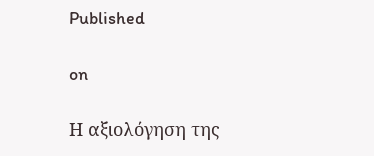Published

on

Η αξιολόγηση της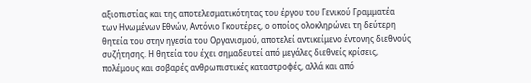αξιοπιστίας και της αποτελεσματικότητας του έργου του Γενικού Γραμματέα των Ηνωμένων Εθνών, Αντόνιο Γκουτέρες, ο οποίος ολοκληρώνει τη δεύτερη θητεία του στην ηγεσία του Οργανισμού, αποτελεί αντικείμενο έντονης διεθνούς συζήτησης. Η θητεία του έχει σημαδευτεί από μεγάλες διεθνείς κρίσεις, πολέμους και σοβαρές ανθρωπιστικές καταστροφές, αλλά και από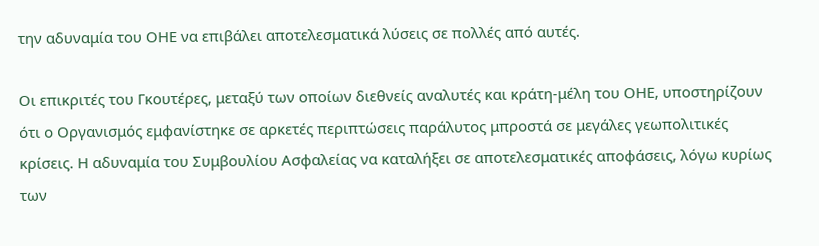την αδυναμία του ΟΗΕ να επιβάλει αποτελεσματικά λύσεις σε πολλές από αυτές.

Οι επικριτές του Γκουτέρες, μεταξύ των οποίων διεθνείς αναλυτές και κράτη-μέλη του ΟΗΕ, υποστηρίζουν ότι ο Οργανισμός εμφανίστηκε σε αρκετές περιπτώσεις παράλυτος μπροστά σε μεγάλες γεωπολιτικές κρίσεις. Η αδυναμία του Συμβουλίου Ασφαλείας να καταλήξει σε αποτελεσματικές αποφάσεις, λόγω κυρίως των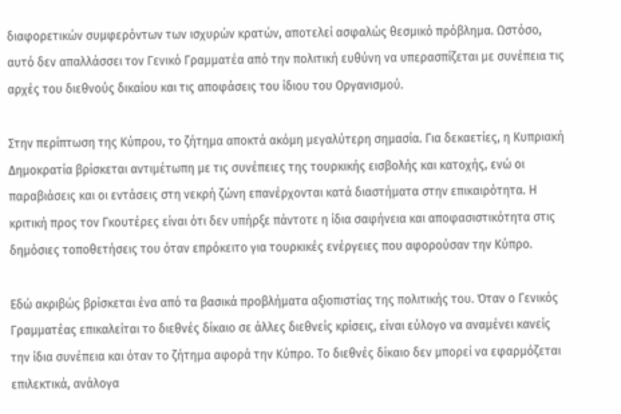διαφορετικών συμφερόντων των ισχυρών κρατών, αποτελεί ασφαλώς θεσμικό πρόβλημα. Ωστόσο, αυτό δεν απαλλάσσει τον Γενικό Γραμματέα από την πολιτική ευθύνη να υπερασπίζεται με συνέπεια τις αρχές του διεθνούς δικαίου και τις αποφάσεις του ίδιου του Οργανισμού.

Στην περίπτωση της Κύπρου, το ζήτημα αποκτά ακόμη μεγαλύτερη σημασία. Για δεκαετίες, η Κυπριακή Δημοκρατία βρίσκεται αντιμέτωπη με τις συνέπειες της τουρκικής εισβολής και κατοχής, ενώ οι παραβιάσεις και οι εντάσεις στη νεκρή ζώνη επανέρχονται κατά διαστήματα στην επικαιρότητα. Η κριτική προς τον Γκουτέρες είναι ότι δεν υπήρξε πάντοτε η ίδια σαφήνεια και αποφασιστικότητα στις δημόσιες τοποθετήσεις του όταν επρόκειτο για τουρκικές ενέργειες που αφορούσαν την Κύπρο.

Εδώ ακριβώς βρίσκεται ένα από τα βασικά προβλήματα αξιοπιστίας της πολιτικής του. Όταν ο Γενικός Γραμματέας επικαλείται το διεθνές δίκαιο σε άλλες διεθνείς κρίσεις, είναι εύλογο να αναμένει κανείς την ίδια συνέπεια και όταν το ζήτημα αφορά την Κύπρο. Το διεθνές δίκαιο δεν μπορεί να εφαρμόζεται επιλεκτικά, ανάλογα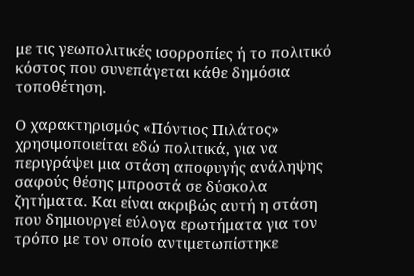με τις γεωπολιτικές ισορροπίες ή το πολιτικό κόστος που συνεπάγεται κάθε δημόσια τοποθέτηση.

Ο χαρακτηρισμός «Πόντιος Πιλάτος» χρησιμοποιείται εδώ πολιτικά, για να περιγράψει μια στάση αποφυγής ανάληψης σαφούς θέσης μπροστά σε δύσκολα ζητήματα. Και είναι ακριβώς αυτή η στάση που δημιουργεί εύλογα ερωτήματα για τον τρόπο με τον οποίο αντιμετωπίστηκε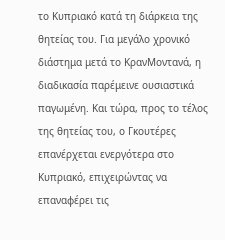το Κυπριακό κατά τη διάρκεια της θητείας του. Για μεγάλο χρονικό διάστημα μετά το ΚρανΜοντανά, η διαδικασία παρέμεινε ουσιαστικά παγωμένη. Και τώρα, προς το τέλος της θητείας του, ο Γκουτέρες επανέρχεται ενεργότερα στο Κυπριακό, επιχειρώντας να επαναφέρει τις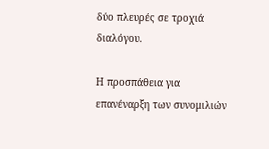δύο πλευρές σε τροχιά διαλόγου.

Η προσπάθεια για επανέναρξη των συνομιλιών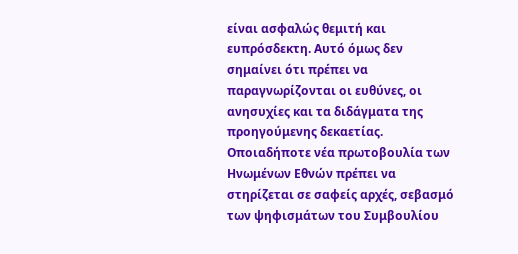είναι ασφαλώς θεμιτή και ευπρόσδεκτη. Αυτό όμως δεν σημαίνει ότι πρέπει να παραγνωρίζονται οι ευθύνες, οι ανησυχίες και τα διδάγματα της προηγούμενης δεκαετίας. Οποιαδήποτε νέα πρωτοβουλία των Ηνωμένων Εθνών πρέπει να στηρίζεται σε σαφείς αρχές, σεβασμό των ψηφισμάτων του Συμβουλίου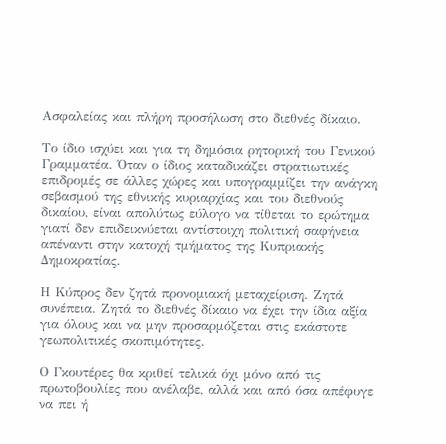Ασφαλείας και πλήρη προσήλωση στο διεθνές δίκαιο.

Το ίδιο ισχύει και για τη δημόσια ρητορική του Γενικού Γραμματέα. Όταν ο ίδιος καταδικάζει στρατιωτικές επιδρομές σε άλλες χώρες και υπογραμμίζει την ανάγκη σεβασμού της εθνικής κυριαρχίας και του διεθνούς δικαίου, είναι απολύτως εύλογο να τίθεται το ερώτημα γιατί δεν επιδεικνύεται αντίστοιχη πολιτική σαφήνεια απέναντι στην κατοχή τμήματος της Κυπριακής Δημοκρατίας.

Η Κύπρος δεν ζητά προνομιακή μεταχείριση. Ζητά συνέπεια. Ζητά το διεθνές δίκαιο να έχει την ίδια αξία για όλους και να μην προσαρμόζεται στις εκάστοτε γεωπολιτικές σκοπιμότητες.

Ο Γκουτέρες θα κριθεί τελικά όχι μόνο από τις πρωτοβουλίες που ανέλαβε, αλλά και από όσα απέφυγε να πει ή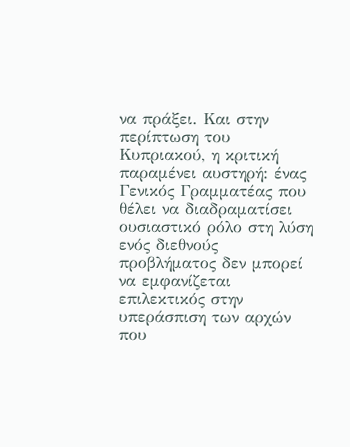να πράξει. Και στην περίπτωση του Κυπριακού, η κριτική παραμένει αυστηρή: ένας Γενικός Γραμματέας που θέλει να διαδραματίσει ουσιαστικό ρόλο στη λύση ενός διεθνούς προβλήματος δεν μπορεί να εμφανίζεται επιλεκτικός στην υπεράσπιση των αρχών που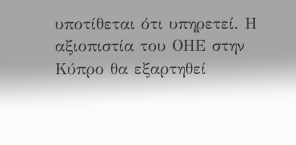υποτίθεται ότι υπηρετεί. Η αξιοπιστία του ΟΗΕ στην Κύπρο θα εξαρτηθεί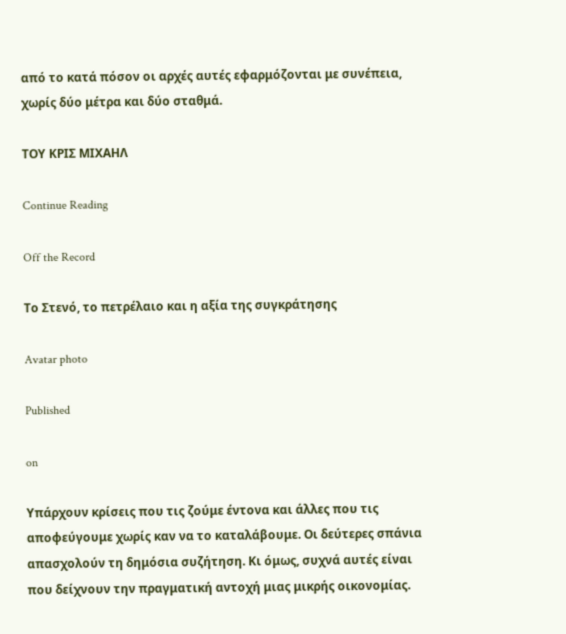από το κατά πόσον οι αρχές αυτές εφαρμόζονται με συνέπεια, χωρίς δύο μέτρα και δύο σταθμά.

ΤΟΥ ΚΡΙΣ ΜΙΧΑΗΛ

Continue Reading

Off the Record

Το Στενό, το πετρέλαιο και η αξία της συγκράτησης

Avatar photo

Published

on

Υπάρχουν κρίσεις που τις ζούμε έντονα και άλλες που τις αποφεύγουμε χωρίς καν να το καταλάβουμε. Οι δεύτερες σπάνια απασχολούν τη δημόσια συζήτηση. Κι όμως, συχνά αυτές είναι που δείχνουν την πραγματική αντοχή μιας μικρής οικονομίας.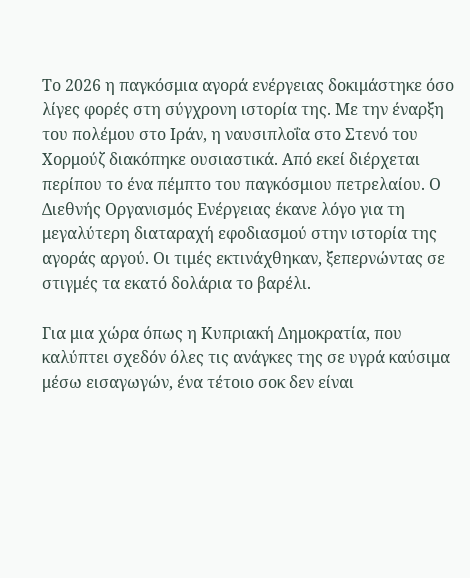Το 2026 η παγκόσμια αγορά ενέργειας δοκιμάστηκε όσο λίγες φορές στη σύγχρονη ιστορία της. Με την έναρξη του πολέμου στο Ιράν, η ναυσιπλοΐα στο Στενό του Χορμούζ διακόπηκε ουσιαστικά. Από εκεί διέρχεται περίπου το ένα πέμπτο του παγκόσμιου πετρελαίου. Ο Διεθνής Οργανισμός Ενέργειας έκανε λόγο για τη μεγαλύτερη διαταραχή εφοδιασμού στην ιστορία της αγοράς αργού. Οι τιμές εκτινάχθηκαν, ξεπερνώντας σε στιγμές τα εκατό δολάρια το βαρέλι.

Για μια χώρα όπως η Κυπριακή Δημοκρατία, που καλύπτει σχεδόν όλες τις ανάγκες της σε υγρά καύσιμα μέσω εισαγωγών, ένα τέτοιο σοκ δεν είναι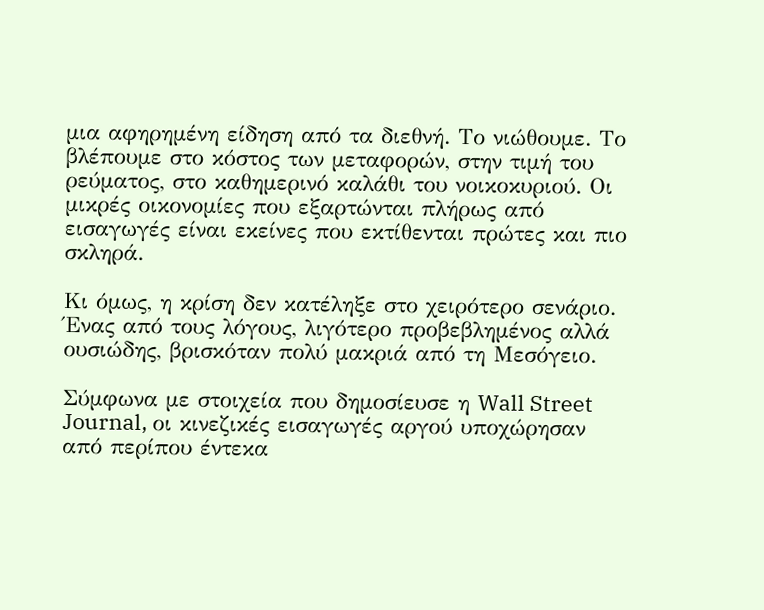μια αφηρημένη είδηση από τα διεθνή. Το νιώθουμε. Το βλέπουμε στο κόστος των μεταφορών, στην τιμή του ρεύματος, στο καθημερινό καλάθι του νοικοκυριού. Οι μικρές οικονομίες που εξαρτώνται πλήρως από εισαγωγές είναι εκείνες που εκτίθενται πρώτες και πιο σκληρά.

Κι όμως, η κρίση δεν κατέληξε στο χειρότερο σενάριο. Ένας από τους λόγους, λιγότερο προβεβλημένος αλλά ουσιώδης, βρισκόταν πολύ μακριά από τη Μεσόγειο.

Σύμφωνα με στοιχεία που δημοσίευσε η Wall Street Journal, οι κινεζικές εισαγωγές αργού υποχώρησαν από περίπου έντεκα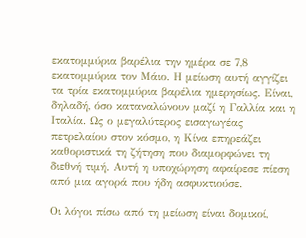εκατομμύρια βαρέλια την ημέρα σε 7,8 εκατομμύρια τον Μάιο. Η μείωση αυτή αγγίζει τα τρία εκατομμύρια βαρέλια ημερησίως. Είναι, δηλαδή, όσο καταναλώνουν μαζί η Γαλλία και η Ιταλία. Ως ο μεγαλύτερος εισαγωγέας πετρελαίου στον κόσμο, η Κίνα επηρεάζει καθοριστικά τη ζήτηση που διαμορφώνει τη διεθνή τιμή. Αυτή η υποχώρηση αφαίρεσε πίεση από μια αγορά που ήδη ασφυκτιούσε.

Οι λόγοι πίσω από τη μείωση είναι δομικοί,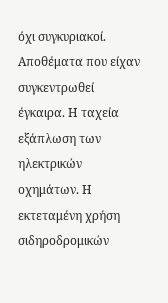όχι συγκυριακοί. Αποθέματα που είχαν συγκεντρωθεί έγκαιρα. Η ταχεία εξάπλωση των ηλεκτρικών οχημάτων. Η εκτεταμένη χρήση σιδηροδρομικών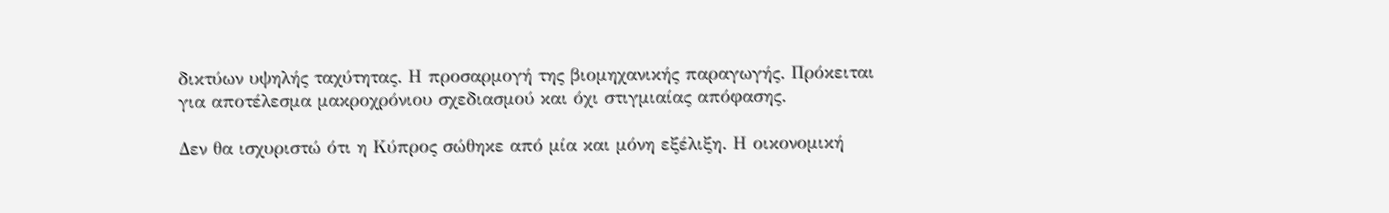δικτύων υψηλής ταχύτητας. Η προσαρμογή της βιομηχανικής παραγωγής. Πρόκειται για αποτέλεσμα μακροχρόνιου σχεδιασμού και όχι στιγμιαίας απόφασης.

Δεν θα ισχυριστώ ότι η Κύπρος σώθηκε από μία και μόνη εξέλιξη. Η οικονομική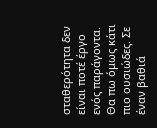σταθερότητα δεν είναι ποτέ έργο ενός παράγοντα. Θα πω όμως κάτι πιο ουσιώδες. Σε έναν βαθιά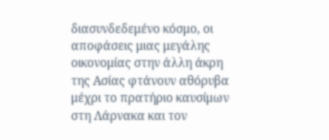διασυνδεδεμένο κόσμο, οι αποφάσεις μιας μεγάλης οικονομίας στην άλλη άκρη της Ασίας φτάνουν αθόρυβα μέχρι το πρατήριο καυσίμων στη Λάρνακα και τον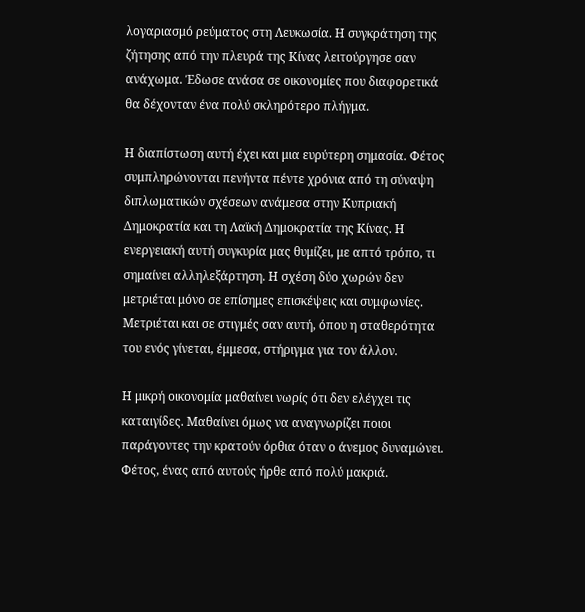λογαριασμό ρεύματος στη Λευκωσία. Η συγκράτηση της ζήτησης από την πλευρά της Κίνας λειτούργησε σαν ανάχωμα. Έδωσε ανάσα σε οικονομίες που διαφορετικά θα δέχονταν ένα πολύ σκληρότερο πλήγμα.

Η διαπίστωση αυτή έχει και μια ευρύτερη σημασία. Φέτος συμπληρώνονται πενήντα πέντε χρόνια από τη σύναψη διπλωματικών σχέσεων ανάμεσα στην Κυπριακή Δημοκρατία και τη Λαϊκή Δημοκρατία της Κίνας. Η ενεργειακή αυτή συγκυρία μας θυμίζει, με απτό τρόπο, τι σημαίνει αλληλεξάρτηση. Η σχέση δύο χωρών δεν μετριέται μόνο σε επίσημες επισκέψεις και συμφωνίες. Μετριέται και σε στιγμές σαν αυτή, όπου η σταθερότητα του ενός γίνεται, έμμεσα, στήριγμα για τον άλλον.

Η μικρή οικονομία μαθαίνει νωρίς ότι δεν ελέγχει τις καταιγίδες. Μαθαίνει όμως να αναγνωρίζει ποιοι παράγοντες την κρατούν όρθια όταν ο άνεμος δυναμώνει. Φέτος, ένας από αυτούς ήρθε από πολύ μακριά.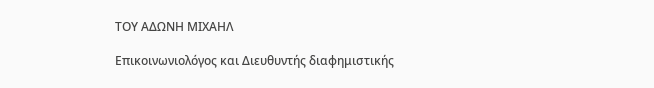ΤΟΥ ΑΔΩΝΗ ΜΙΧΑΗΛ

Επικοινωνιολόγος και Διευθυντής διαφημιστικής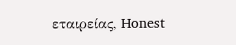εταιρείας, Honest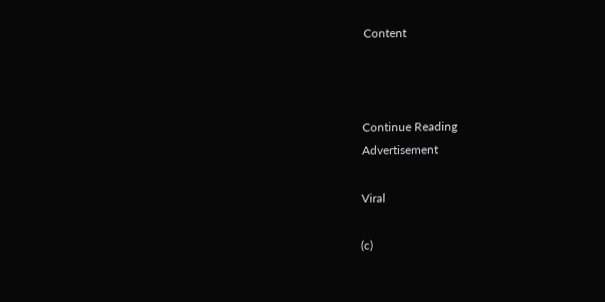Content



Continue Reading
Advertisement

Viral

(c)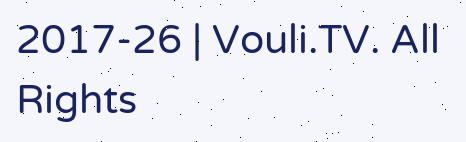2017-26 | Vouli.TV. All Rights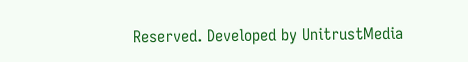Reserved. Developed by UnitrustMedia